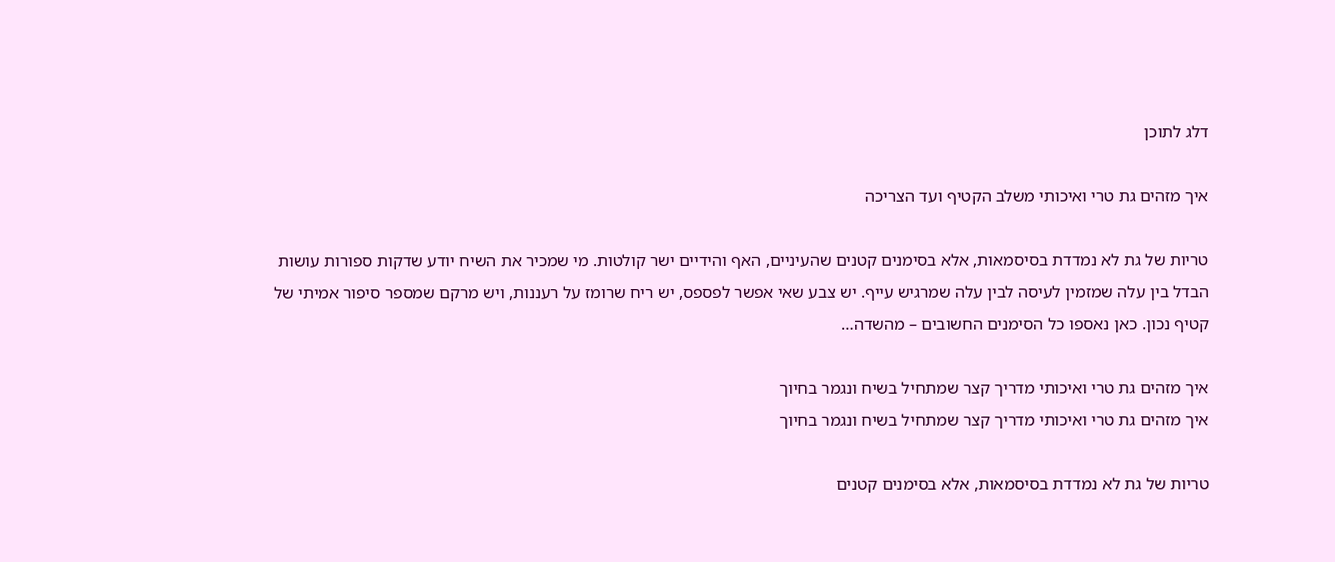דלג לתוכן

איך מזהים גת טרי ואיכותי משלב הקטיף ועד הצריכה

טריות של גת לא נמדדת בסיסמאות, אלא בסימנים קטנים שהעיניים, האף והידיים ישר קולטות. מי שמכיר את השיח יודע שדקות ספורות עושות הבדל בין עלה שמזמין לעיסה לבין עלה שמרגיש עייף. יש צבע שאי אפשר לפספס, יש ריח שרומז על רעננות, ויש מרקם שמספר סיפור אמיתי של קטיף נכון. כאן נאספו כל הסימנים החשובים – מהשדה…

איך מזהים גת טרי ואיכותי מדריך קצר שמתחיל בשיח ונגמר בחיוך
איך מזהים גת טרי ואיכותי מדריך קצר שמתחיל בשיח ונגמר בחיוך

טריות של גת לא נמדדת בסיסמאות, אלא בסימנים קטנים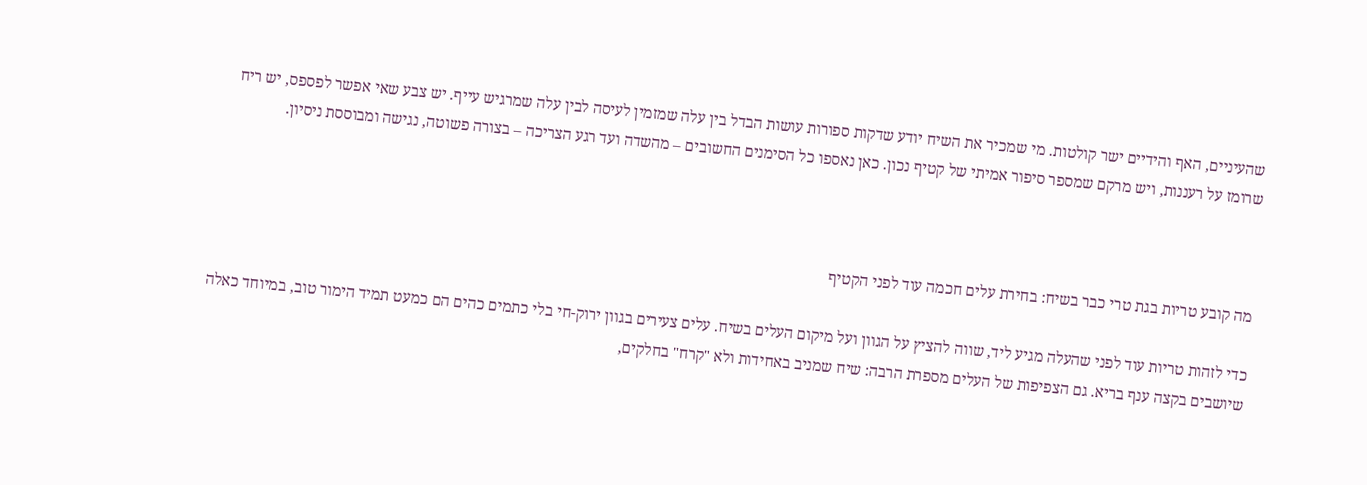שהעיניים, האף והידיים ישר קולטות. מי שמכיר את השיח יודע שדקות ספורות עושות הבדל בין עלה שמזמין לעיסה לבין עלה שמרגיש עייף. יש צבע שאי אפשר לפספס, יש ריח שרומז על רעננות, ויש מרקם שמספר סיפור אמיתי של קטיף נכון. כאן נאספו כל הסימנים החשובים – מהשדה ועד רגע הצריכה – בצורה פשוטה, נגישה ומבוססת ניסיון.



מה קובע טריות בגת טרי כבר בשיח: בחירת עלים חכמה עוד לפני הקטיף

כדי לזהות טריות עוד לפני שהעלה מגיע ליד, שווה להציץ על הגוון ועל מיקום העלים בשיח. עלים צעירים בגוון ירוק-חי בלי כתמים כהים הם כמעט תמיד הימור טוב, במיוחד כאלה שיושבים בקצה ענף בריא. גם הצפיפות של העלים מספרת הרבה: שיח שמניב באחידות ולא "קרח" בחלקים,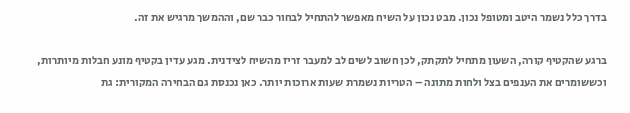בדרך כלל נשמר היטב ומטופל נכון. מבט נכון על השיח מאפשר להתחיל לבחור כבר שם, וההמשך מרגיש את זה.

ברגע שהקטיף קורה, השעון מתחיל לתקתק, לכן חשוב לשים לב למעבר זריז מהשיח לצידנית. מגע עדין בקטיף מונע חבלות מיותרות, וכששומרים את הענפים בצל ולחות מתונה – הטריות נשמרת שעות ארוכות יותר. כאן נכנסת גם הבחירה המקורית: גת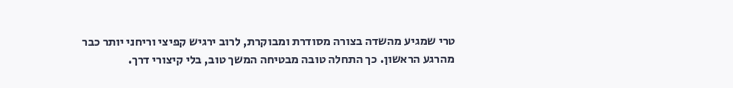טרי שמגיע מהשדה בצורה מסודרת ומבוקרת, לרוב ירגיש קפיצי וריחני יותר כבר מהרגע הראשון. כך התחלה טובה מבטיחה המשך טוב, בלי קיצורי דרך.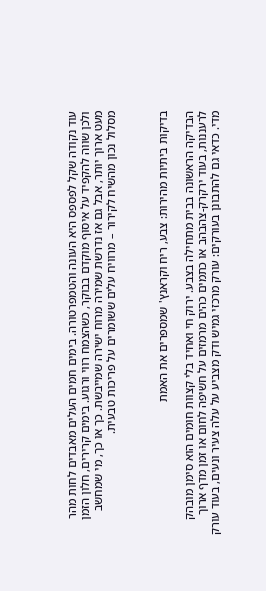עוד נקודה שקל לפספס היא העונה והטמפרטורה. בימים חמים העלים מאבדים לחות מהר ולכן שווה להקפיד על איסוף מוקדם בבוקר, כשהצמח רווי ורגוע. בימים קרירים, חלון הזמן מעט ארוך יותר, אבל גם אז נדרשת שמירה מרוח ישירה שמייבשת. כך או כך, מי שמחשב מסלול נכון מהשיח לקירור – מרוויח עלים ששומרים על פריכות טבעית.



בדיקות ביתיות מהירות: צבע, ריח וקראנץ' שמספרים את האמת

הבדיקה הראשונה בבית מתחילה בצבע. ירוק חי ואחיד בלי קצוות חומים הוא סימן מובהק לרעננות, בעוד ירקרק-צהבהב או כתמים כהים מרמזים על חשיפה לחום או זמן מדף ארוך מדי. כדאי גם להתבונן בעורקים: עורק מרכזי גמיש ודק מצביע על עלה צעיר ונעים, בעוד עורק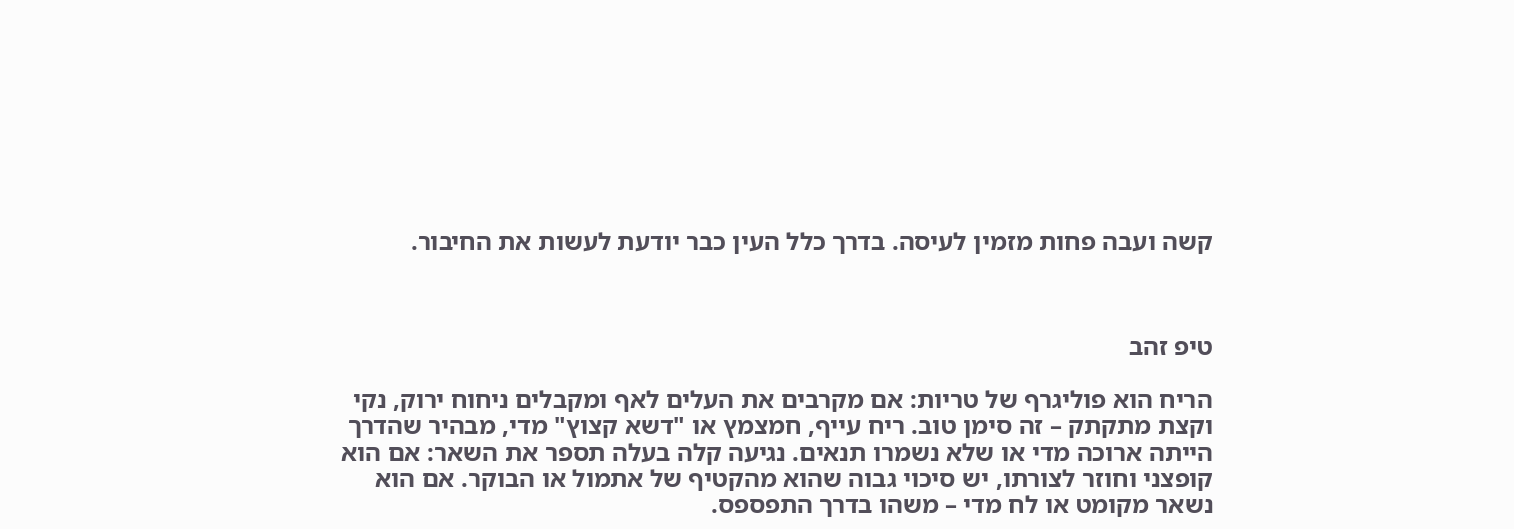קשה ועבה פחות מזמין לעיסה. בדרך כלל העין כבר יודעת לעשות את החיבור.



טיפ זהב

הריח הוא פוליגרף של טריות: אם מקרבים את העלים לאף ומקבלים ניחוח ירוק, נקי וקצת מתקתק – זה סימן טוב. ריח עייף, חמצמץ או "דשא קצוץ" מדי, מבהיר שהדרך הייתה ארוכה מדי או שלא נשמרו תנאים. נגיעה קלה בעלה תספר את השאר: אם הוא קופצני וחוזר לצורתו, יש סיכוי גבוה שהוא מהקטיף של אתמול או הבוקר. אם הוא נשאר מקומט או לח מדי – משהו בדרך התפספס.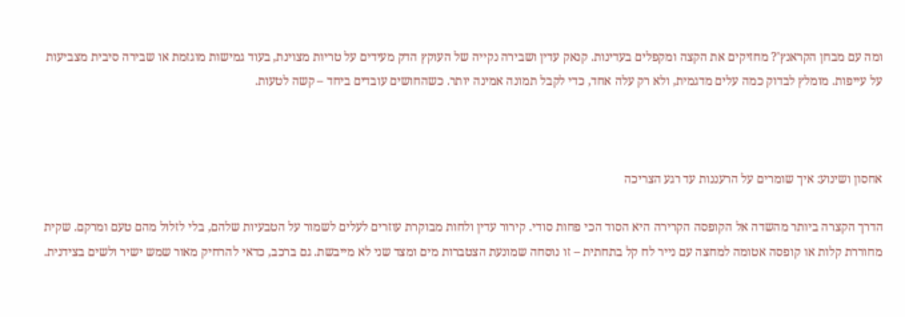ומה עם מבחן הקראנץ'? מחזיקים את הקצה ומקפלים בעדינות. קנאק עדין ושבירה נקייה של העוקץ הדק מעידים על טריות מצוינת, בעוד גמישות מוגזמת או שבירה סיבית מצביעות על עייפות. מומלץ לבדוק כמה עלים מדגמית, ולא רק עלה אחד, כדי לקבל תמונה אמינה יותר. כשהחושים עובדים ביחד – קשה לטעות.



אחסון ושינוע: איך שומרים על הרעננות עד רגע הצריכה

הדרך הקצרה ביותר מהשדה אל הקופסה הקרירה היא הסוד הכי פחות סודי. קירור עדין ולחות מבוקרת עוזרים לעלים לשמור על הטבעיות שלהם, בלי לזלול מהם טעם ומרקם. שקית מחוררת קלות או קופסה אטומה למחצה עם נייר לח קל בתחתית – זו נוסחה שמונעת הצטברות מים ומצד שני לא מייבשת. גם ברכב, כדאי להרחיק מאור שמש ישיר ולשים בצידנית.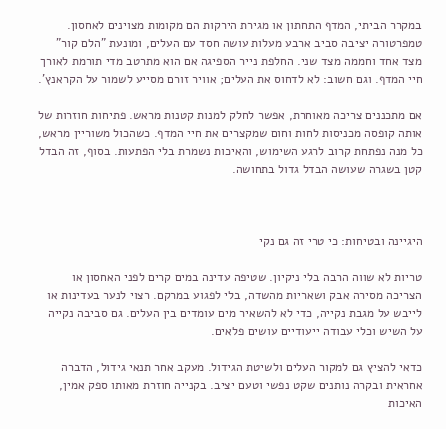במקרר הביתי, המדף התחתון או מגירת הירקות הם מקומות מצוינים לאחסון. טמפרטורה יציבה סביב ארבע מעלות עושה חסד עם העלים, ומונעת "הלם קור" מצד אחד וחממה מצד שני. החלפת נייר הספיגה אם הוא מתרטב מדי תורמת לאורך חיי המדף. וגם חשוב: לא לדחוס את העלים; אוויר זורם מסייע לשמור על הקראנץ'.

אם מתכננים צריכה מאוחרת, אפשר לחלק למנות קטנות מראש. פתיחות חוזרות של אותה קופסה מכניסות לחות וחום שמקצרים את חיי המדף. כשהכול משוריין מראש, כל מנה נפתחת קרוב לרגע השימוש, והאיכות נשמרת בלי הפתעות. בסוף, זה הבדל קטן בשגרה שעושה הבדל גדול בתחושה.



היגיינה ובטיחות: כי טרי זה גם נקי

טריות לא שווה הרבה בלי ניקיון. שטיפה עדינה במים קרים לפני האחסון או הצריכה מסירה אבק ושאריות מהשדה, בלי לפגוע במרקם. רצוי לנער בעדינות או לייבש על מגבת נקייה, כדי לא להשאיר מים עומדים בין העלים. גם סביבה נקייה על השיש וכלי עבודה ייעודיים עושים פלאים.

כדאי להציץ גם למקור העלים ולשיטת הגידול. מעקב אחר תנאי גידול, הדברה אחראית ובקרה נותנים שקט נפשי וטעם יציב. בקנייה חוזרת מאותו ספק אמין, האיכות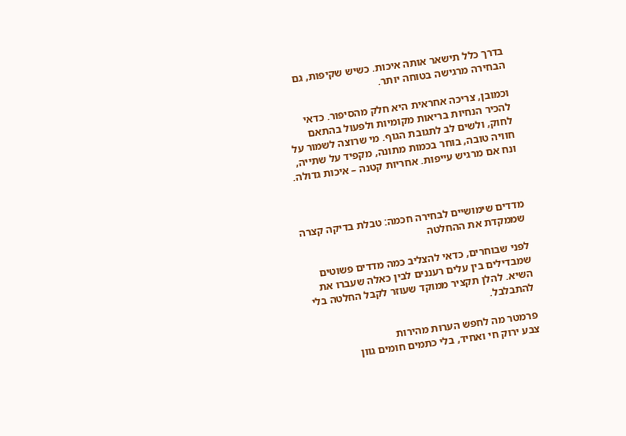בדרך כלל תישאר אותה איכות. כשיש שקיפות, גם הבחירה מרגישה בטוחה יותר.

וכמובן, צריכה אחראית היא חלק מהסיפור. כדאי להכיר הנחיות בריאות מקומיות ולפעול בהתאם לחוק, ולשים לב לתגובת הגוף. מי שרוצה לשמור על חוויה טובה, בוחר בכמות מתונה, מקפיד על שתייה, ונח אם מרגיש עייפות. אחריות קטנה – איכות גדולה.



מדדים שימושיים לבחירה חכמה: טבלת בדיקה קצרה שממקדת את ההחלטה

לפני שבוחרים, כדאי להצליב כמה מדדים פשוטים שמבדילים בין עלים רעננים לבין כאלה שעברו את השיא. להלן תקציר ממוקד שעוזר לקבל החלטה בלי להתבלבל.

פרמטר מה לחפש הערות מהירות
צבע ירוק חי ואחיד, בלי כתמים חומים גוון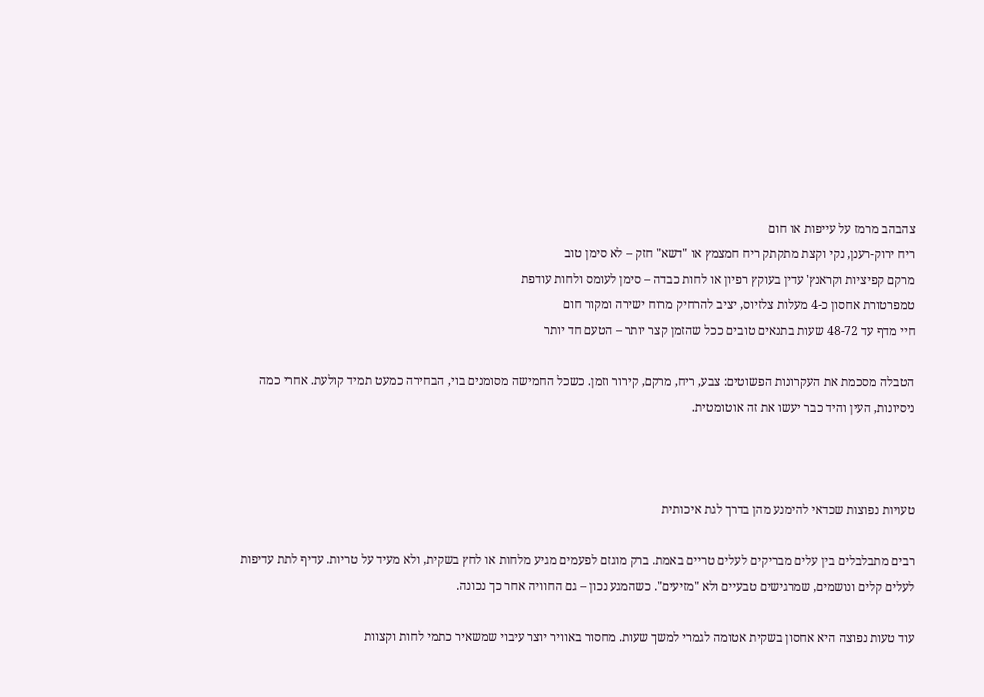צהבהב מרמז על עייפות או חום
ריח ירוק-רענן, נקי וקצת מתקתק ריח חמצמץ או "דשא" חזק – לא סימן טוב
מרקם קפיציות וקראנץ' עדין בעוקץ רפיון או לחות כבדה – סימן לעומס ולחות עודפת
טמפרטורת אחסון כ-4 מעלות צלזיוס, יציב להרחיק מרוח ישירה ומקור חום
חיי מדף עד 48-72 שעות בתנאים טובים ככל שהזמן קצר יותר – הטעם חד יותר

הטבלה מסכמת את העקרונות הפשוטים: צבע, ריח, מרקם, קירור וזמן. כשכל החמישה מסומנים בוי, הבחירה כמעט תמיד קולעת. אחרי כמה ניסיונות, העין והיד כבר יעשו את זה אוטומטית.



טעויות נפוצות שכדאי להימנע מהן בדרך לגת איכותית

רבים מתבלבלים בין עלים מבריקים לעלים טריים באמת. ברק מוגזם לפעמים מגיע מלחות או לחץ בשקית, ולא מעיד על טריות. עדיף לתת עדיפות לעלים קלים ונושמים, שמרגישים טבעיים ולא "מזיעים". כשהמגע נכון – גם החוויה אחר כך נכונה.

עוד טעות נפוצה היא אחסון בשקית אטומה לגמרי למשך שעות. מחסור באוויר יוצר עיבוי שמשאיר כתמי לחות וקצוות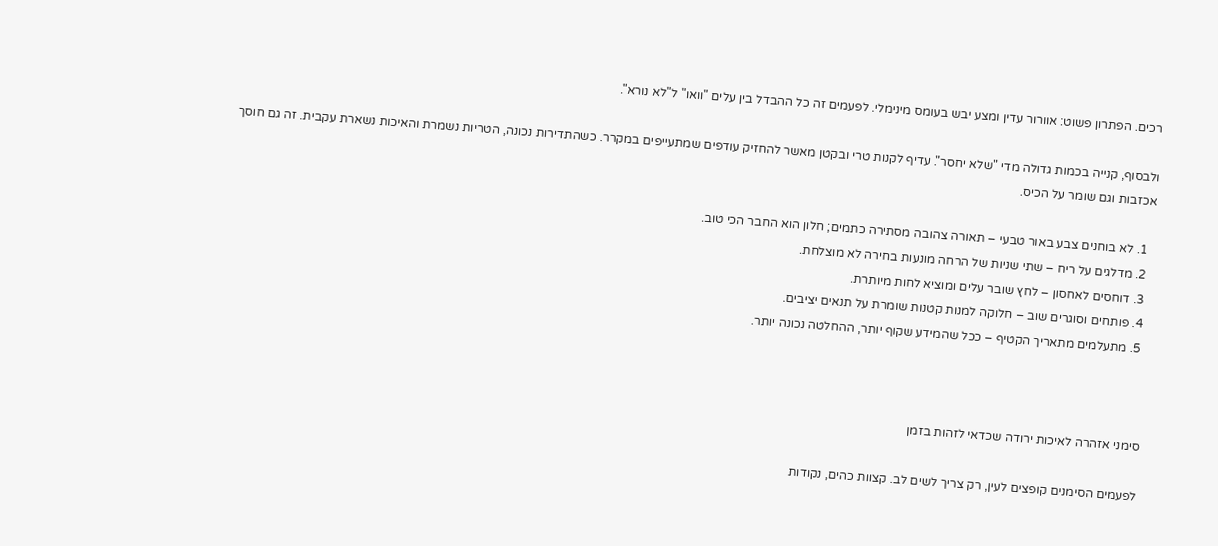רכים. הפתרון פשוט: אוורור עדין ומצע יבש בעומס מינימלי. לפעמים זה כל ההבדל בין עלים "וואו" ל"לא נורא".

ולבסוף, קנייה בכמות גדולה מדי "שלא יחסר". עדיף לקנות טרי ובקטן מאשר להחזיק עודפים שמתעייפים במקרר. כשהתדירות נכונה, הטריות נשמרת והאיכות נשארת עקבית. זה גם חוסך אכזבות וגם שומר על הכיס.

  1. לא בוחנים צבע באור טבעי – תאורה צהובה מסתירה כתמים; חלון הוא החבר הכי טוב.
  2. מדלגים על ריח – שתי שניות של הרחה מונעות בחירה לא מוצלחת.
  3. דוחסים לאחסון – לחץ שובר עלים ומוציא לחות מיותרת.
  4. פותחים וסוגרים שוב – חלוקה למנות קטנות שומרת על תנאים יציבים.
  5. מתעלמים מתאריך הקטיף – ככל שהמידע שקוף יותר, ההחלטה נכונה יותר.



סימני אזהרה לאיכות ירודה שכדאי לזהות בזמן

לפעמים הסימנים קופצים לעין, רק צריך לשים לב. קצוות כהים, נקודות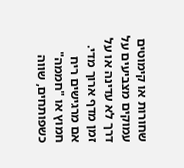שחורות או קימוטים עמוקים מצביעים על דרך לא עדינה או על זמן מדף ארוך מדי. אם מרגישים ריח חמוץ או "חממה" כשפותחים, שווה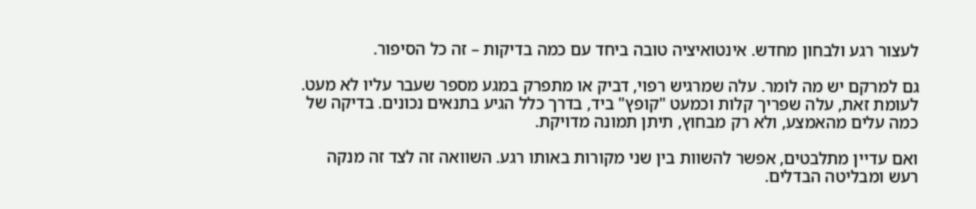לעצור רגע ולבחון מחדש. אינטואיציה טובה ביחד עם כמה בדיקות – זה כל הסיפור.

גם למרקם יש מה לומר. עלה שמרגיש רפוי, דביק או מתפרק במגע מספר שעבר עליו לא מעט. לעומת זאת, עלה שפריך קלות וכמעט "קופץ" ביד, בדרך כלל הגיע בתנאים נכונים. בדיקה של כמה עלים מהאמצע, ולא רק מבחוץ, תיתן תמונה מדויקת.

ואם עדיין מתלבטים, אפשר להשוות בין שני מקורות באותו רגע. השוואה זה לצד זה מנקה רעש ומבליטה הבדלים.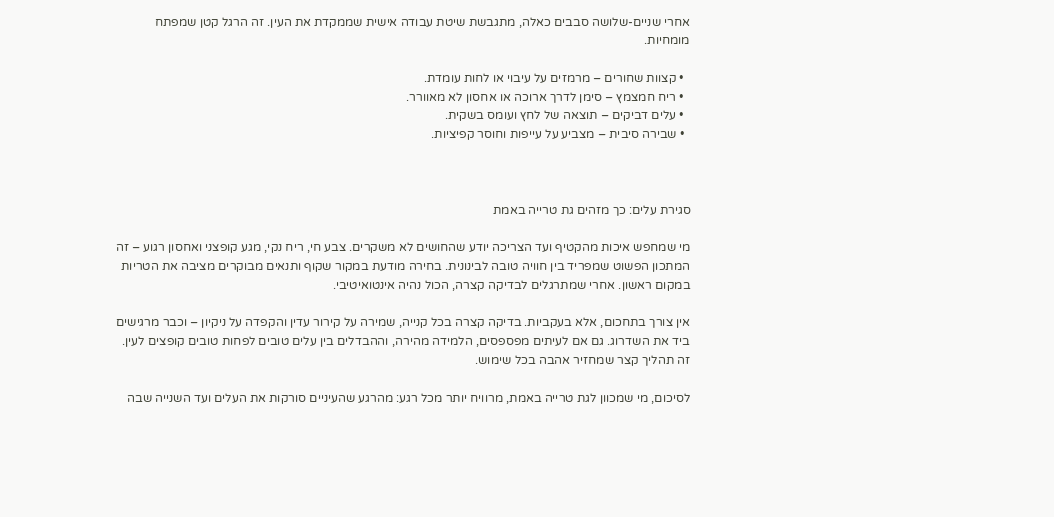אחרי שניים-שלושה סבבים כאלה, מתגבשת שיטת עבודה אישית שממקדת את העין. זה הרגל קטן שמפתח מומחיות.

  • קצוות שחורים – מרמזים על עיבוי או לחות עומדת.
  • ריח חמצמץ – סימן לדרך ארוכה או אחסון לא מאוורר.
  • עלים דביקים – תוצאה של לחץ ועומס בשקית.
  • שבירה סיבית – מצביע על עייפות וחוסר קפיציות.



סגירת עלים: כך מזהים גת טרייה באמת

מי שמחפש איכות מהקטיף ועד הצריכה יודע שהחושים לא משקרים. צבע חי, ריח נקי, מגע קופצני ואחסון רגוע – זה המתכון הפשוט שמפריד בין חוויה טובה לבינונית. בחירה מודעת במקור שקוף ותנאים מבוקרים מציבה את הטריות במקום ראשון. אחרי שמתרגלים לבדיקה קצרה, הכול נהיה אינטואיטיבי.

אין צורך בתחכום, אלא בעקביות. בדיקה קצרה בכל קנייה, שמירה על קירור עדין והקפדה על ניקיון – וכבר מרגישים ביד את השדרוג. גם אם לעיתים מפספסים, הלמידה מהירה, וההבדלים בין עלים טובים לפחות טובים קופצים לעין. זה תהליך קצר שמחזיר אהבה בכל שימוש.

לסיכום, מי שמכוון לגת טרייה באמת, מרוויח יותר מכל רגע: מהרגע שהעיניים סורקות את העלים ועד השנייה שבה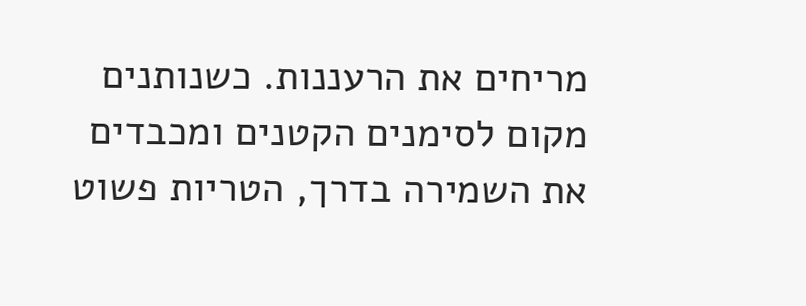מריחים את הרעננות. כשנותנים מקום לסימנים הקטנים ומכבדים את השמירה בדרך, הטריות פשוט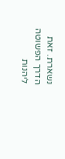נשארת. זאת הדרך הפשוטה ליהנות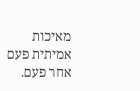מאיכות אמיתית פעם אחר פעם.